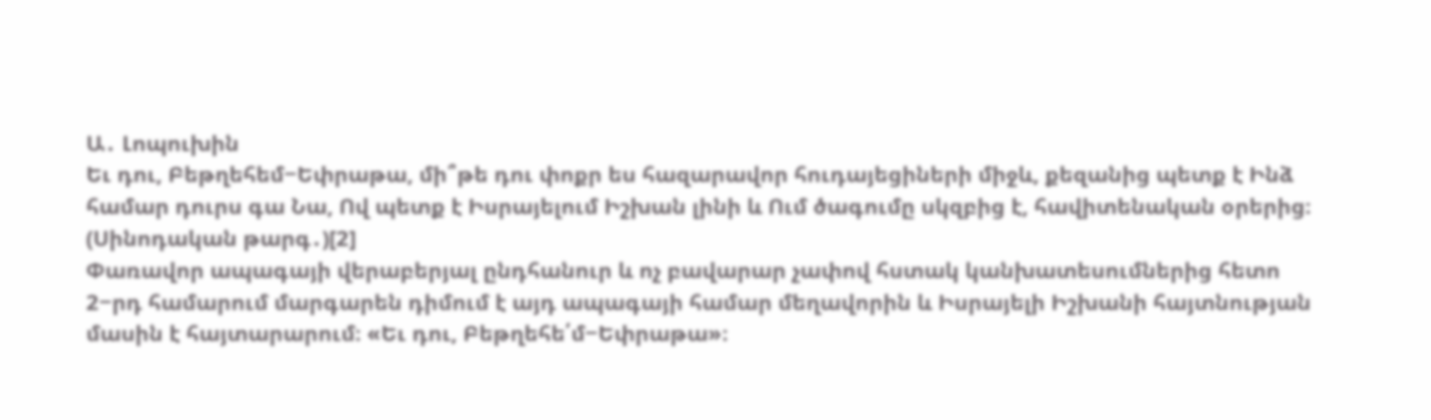Ա․ Լոպուխին
Եւ դու, Բեթղեհեմ−Եփրաթա, մի՞թե դու փոքր ես հազարավոր հուդայեցիների միջև, քեզանից պետք է Ինձ համար դուրս գա Նա, Ով պետք է Իսրայելում Իշխան լինի և Ում ծագումը սկզբից է, հավիտենական օրերից։ (Սինոդական թարգ․)[2]
Փառավոր ապագայի վերաբերյալ ընդհանուր և ոչ բավարար չափով հստակ կանխատեսումներից հետո 2−րդ համարում մարգարեն դիմում է այդ ապագայի համար մեղավորին և Իսրայելի Իշխանի հայտնության մասին է հայտարարում։ «Եւ դու, Բեթղեհե՛մ−Եփրաթա»։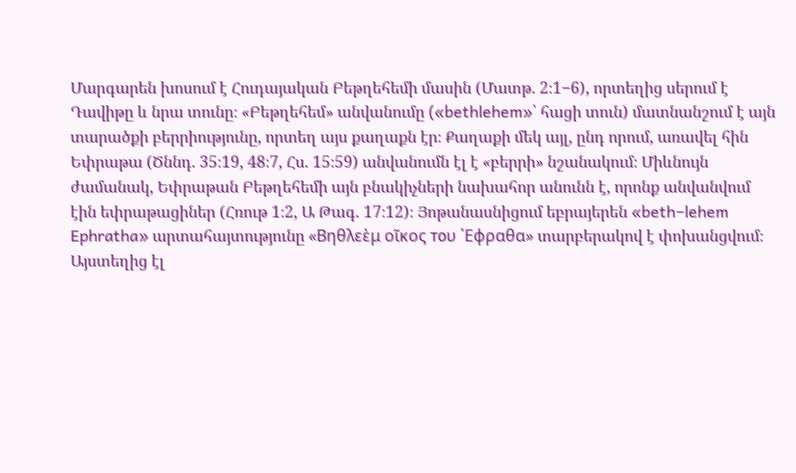Մարգարեն խոսում է Հուդայական Բեթղեհեմի մասին (Մատթ. 2։1−6), որտեղից սերում է Դավիթը և նրա տունը։ «Բեթղեհեմ» անվանումը («bethlehem»՝ հացի տուն) մատնանշում է այն տարածքի բերրիությունը, որտեղ այս քաղաքն էր։ Քաղաքի մեկ այլ, ընդ որում, առավել հին Եփրաթա (Ծննդ. 35։19, 48։7, Հս. 15։59) անվանումն էլ է «բերրի» նշանակում։ Միևնույն ժամանակ, Եփրաթան Բեթղեհեմի այն բնակիչների նախահոր անունն է, որոնք անվանվում էին եփրաթացիներ (Հռութ 1։2, Ա Թագ. 17։12)։ Յոթանասնիցում եբրայերեն «beth−lehem Ephratha» արտահայտությունը «Βηθλεὲμ οῖκος тоυ ᾿Εφραθα» տարբերակով է փոխանցվում։ Այստեղից էլ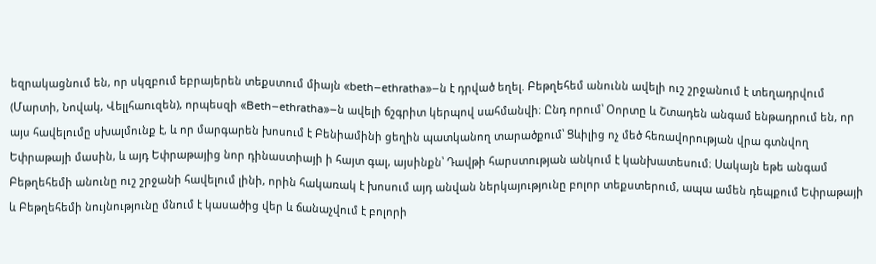եզրակացնում են, որ սկզբում եբրայերեն տեքստում միայն «beth−ethratha»−ն է դրված եղել. Բեթղեհեմ անունն ավելի ուշ շրջանում է տեղադրվում (Մարտի, Նովակ, Վելլհաուզեն), որպեսզի «Beth−ethratha»−ն ավելի ճշգրիտ կերպով սահմանվի։ Ընդ որում՝ Օորտը և Շտադեն անգամ ենթադրում են, որ այս հավելումը սխալմունք է, և որ մարգարեն խոսում է Բենիամինի ցեղին պատկանող տարածքում՝ Ցևիլից ոչ մեծ հեռավորության վրա գտնվող Եփրաթայի մասին, և այդ Եփրաթայից նոր դինաստիայի ի հայտ գալ, այսինքն՝ Դավթի հարստության անկում է կանխատեսում։ Սակայն եթե անգամ Բեթղեհեմի անունը ուշ շրջանի հավելում լինի, որին հակառակ է խոսում այդ անվան ներկայությունը բոլոր տեքստերում, ապա ամեն դեպքում Եփրաթայի և Բեթղեհեմի նույնությունը մնում է կասածից վեր և ճանաչվում է բոլորի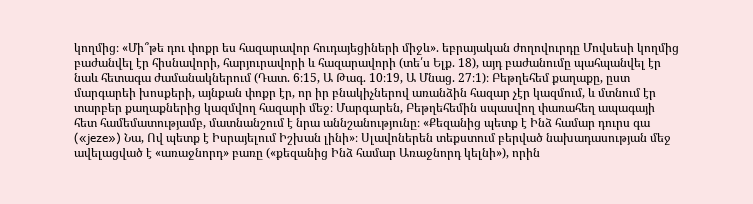կողմից։ «Մի՞թե դու փոքր ես հազարավոր հուդայեցիների միջև». եբրայական ժողովուրդը Մովսեսի կողմից բաժանվել էր հիսնավորի, հարյուրավորի և հազարավորի (տե՛ս Ելք. 18), այդ բաժանումը պահպանվել էր նաև հետագա ժամանակներում (Դատ. 6։15, Ա Թագ. 10։19, Ա Մնաց. 27։1)։ Բեթղեհեմ քաղաքը, ըստ մարգարեի խոսքերի, այնքան փոքր էր, որ իր բնակիչներով առանձին հազար չէր կազմում, և մտնում էր տարբեր քաղաքներից կազմվող հազարի մեջ։ Մարգարեն, Բեթղեհեմին սպասվող փառահեղ ապագայի հետ համեմատությամբ, մատնանշում է նրա աննշանությունը։ «Քեզանից պետք է Ինձ համար դուրս գա («jeze») Նա, Ով պետք է Իսրայելում Իշխան լինի»։ Սլավոներեն տեքստում բերված նախադասության մեջ ավելացված է «առաջնորդ» բառը («քեզանից Ինձ համար Առաջնորդ կելնի»), որին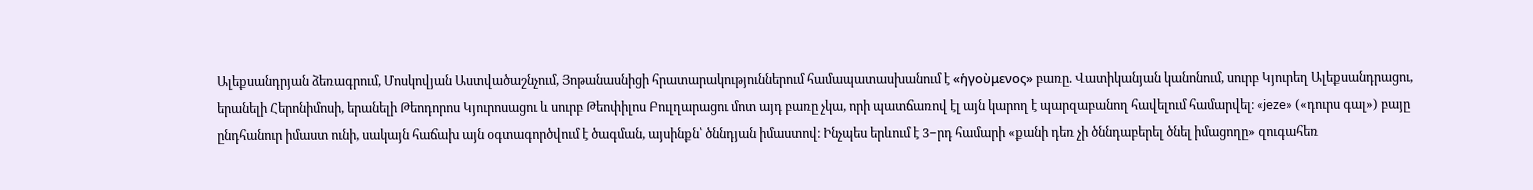Ալեքսանդրյան ձեռագրում, Մոսկովյան Աստվածաշնչում, Յոթանասնիցի հրատարակություններում համապատասխանում է «ἡγοὺμενος» բառը. Վատիկանյան կանոնում, սուրբ Կյուրեղ Ալեքսանդրացու, երանելի Հերոնիմոսի, երանելի Թեոդորոս Կյուրոսացու և սուրբ Թեոփիլոս Բուլղարացու մոտ այդ բառը չկա, որի պատճառով էլ այն կարող է պարզաբանող հավելում համարվել։ «jeze» («դուրս գալ») բայը ընդհանուր իմաստ ունի, սակայն հաճախ այն օգտագործվում է ծագման, այսինքն՝ ծննդյան իմաստով։ Ինչպես երևում է 3−րդ համարի «քանի դեռ չի ծննդաբերել ծնել իմացողը» զուգահեռ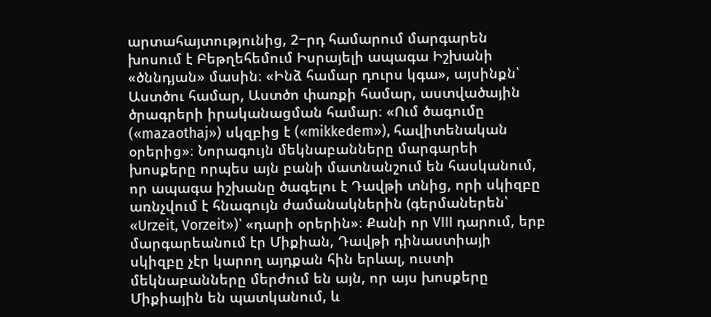արտահայտությունից, 2−րդ համարում մարգարեն խոսում է Բեթղեհեմում Իսրայելի ապագա Իշխանի «ծննդյան» մասին։ «Ինձ համար դուրս կգա», այսինքն՝ Աստծու համար, Աստծո փառքի համար, աստվածային ծրագրերի իրականացման համար։ «Ում ծագումը («mazaothaj») սկզբից է («mikkedem»), հավիտենական օրերից»։ Նորագույն մեկնաբանները մարգարեի խոսքերը որպես այն բանի մատնանշում են հասկանում, որ ապագա իշխանը ծագելու է Դավթի տնից, որի սկիզբը առնչվում է հնագույն ժամանակներին (գերմաներեն՝ «Urzeit, Vorzeit»)՝ «դարի օրերին»։ Քանի որ VIII դարում, երբ մարգարեանում էր Միքիան, Դավթի դինաստիայի սկիզբը չէր կարող այդքան հին երևալ, ուստի մեկնաբանները մերժում են այն, որ այս խոսքերը Միքիային են պատկանում, և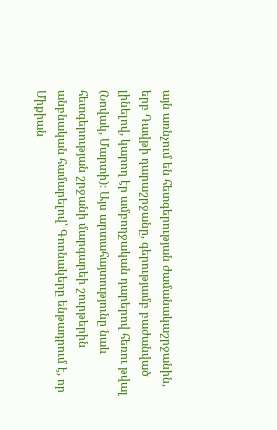այն առնչում են հետգերության ժամանակաշրջանին, երբ Դավթի դարաշրջանը, գերությամբ բաժանված լինելով, կարող էր ամբողջական դարերով հեռու թվալ (Նովակ, Մարտի)։ Այս արտահայտությունը նաև հետգերության շրջանի մարգարեի շուրթերին անբնական համարելով՝ Գոոնակերը ենթադրում է, որ Միքիան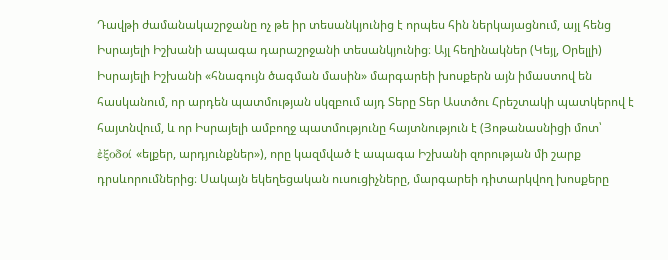Դավթի ժամանակաշրջանը ոչ թե իր տեսանկյունից է որպես հին ներկայացնում, այլ հենց Իսրայելի Իշխանի ապագա դարաշրջանի տեսանկյունից։ Այլ հեղինակներ (Կեյլ, Օրելլի) Իսրայելի Իշխանի «հնագույն ծագման մասին» մարգարեի խոսքերն այն իմաստով են հասկանում, որ արդեն պատմության սկզբում այդ Տերը Տեր Աստծու Հրեշտակի պատկերով է հայտնվում, և որ Իսրայելի ամբողջ պատմությունը հայտնություն է (Յոթանասնիցի մոտ՝ ἐξοδοί «ելքեր, արդյունքներ»), որը կազմված է ապագա Իշխանի զորության մի շարք դրսևորումներից։ Սակայն եկեղեցական ուսուցիչները, մարգարեի դիտարկվող խոսքերը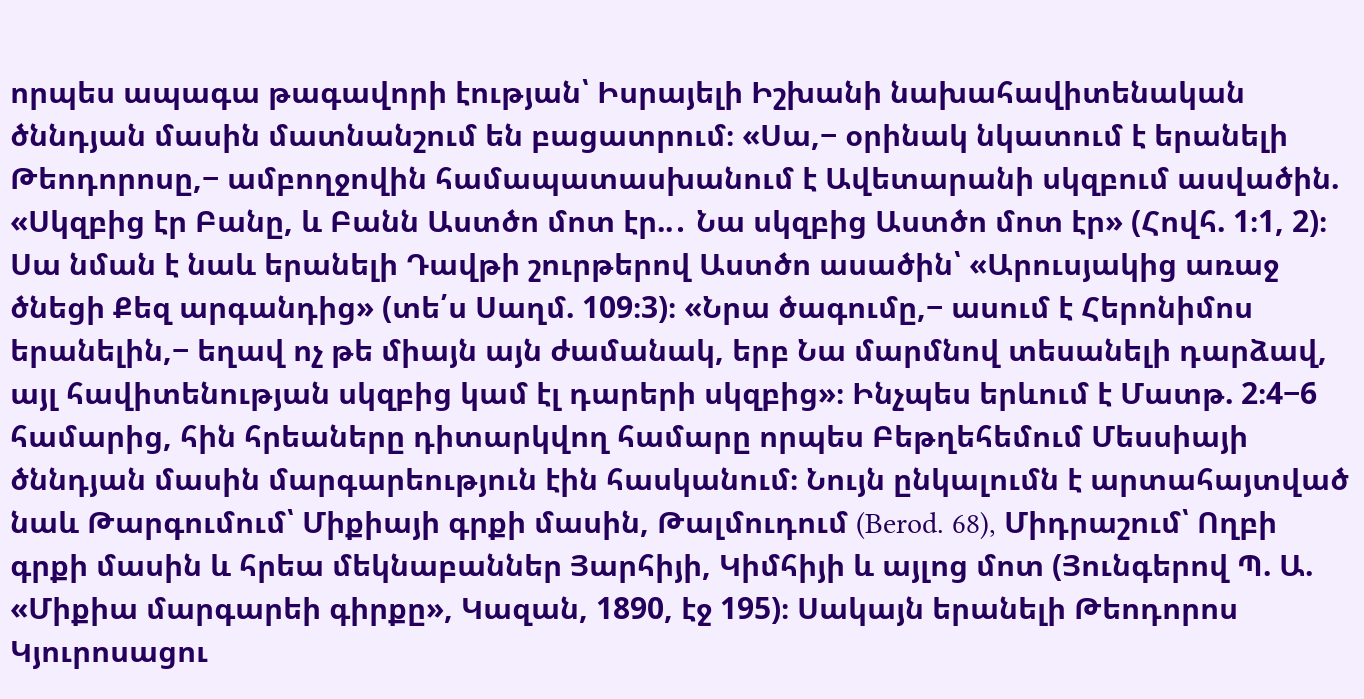որպես ապագա թագավորի էության՝ Իսրայելի Իշխանի նախահավիտենական ծննդյան մասին մատնանշում են բացատրում։ «Սա,− օրինակ նկատում է երանելի Թեոդորոսը,− ամբողջովին համապատասխանում է Ավետարանի սկզբում ասվածին. «Սկզբից էր Բանը, և Բանն Աստծո մոտ էր..․ Նա սկզբից Աստծո մոտ էր» (Հովհ. 1։1, 2)։ Սա նման է նաև երանելի Դավթի շուրթերով Աստծո ասածին՝ «Արուսյակից առաջ ծնեցի Քեզ արգանդից» (տե՛ս Սաղմ. 109։3)։ «Նրա ծագումը,− ասում է Հերոնիմոս երանելին,− եղավ ոչ թե միայն այն ժամանակ, երբ Նա մարմնով տեսանելի դարձավ, այլ հավիտենության սկզբից կամ էլ դարերի սկզբից»։ Ինչպես երևում է Մատթ. 2։4−6 համարից, հին հրեաները դիտարկվող համարը որպես Բեթղեհեմում Մեսսիայի ծննդյան մասին մարգարեություն էին հասկանում։ Նույն ընկալումն է արտահայտված նաև Թարգումում՝ Միքիայի գրքի մասին, Թալմուդում (Berod. 68), Միդրաշում՝ Ողբի գրքի մասին և հրեա մեկնաբաններ Յարհիյի, Կիմհիյի և այլոց մոտ (Յունգերով Պ. Ա. «Միքիա մարգարեի գիրքը», Կազան, 1890, էջ 195)։ Սակայն երանելի Թեոդորոս Կյուրոսացու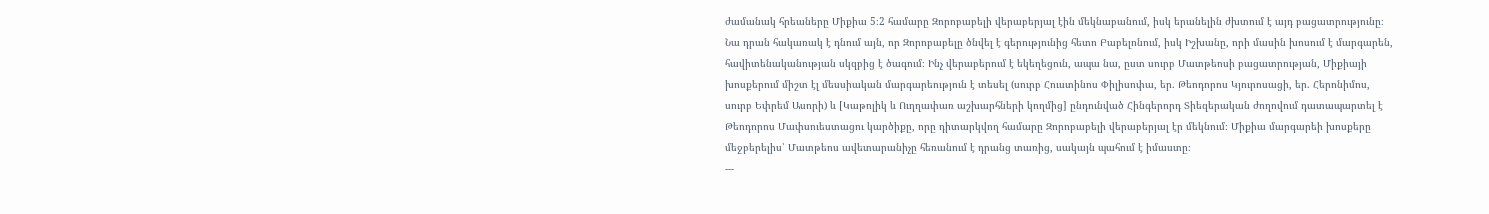ժամանակ հրեաները Միքիա 5։2 համարը Զորոբաբելի վերաբերյալ էին մեկնաբանում, իսկ երանելին ժխտում է այդ բացատրությունը։ Նա դրան հակառակ է դնում այն, որ Զորոբաբելը ծնվել է գերությունից հետո Բաբելոնում, իսկ Իշխանը, որի մասին խոսում է մարգարեն, հավիտենականության սկզբից է ծագում։ Ինչ վերաբերում է եկեղեցուն, ապա նա, ըստ սուրբ Մատթեոսի բացատրության, Միքիայի խոսքերում միշտ էլ մեսսիական մարգարեություն է տեսել (սուրբ Հուստինոս Փիլիսոփա, եր. Թեոդորոս Կյուրոսացի, եր. Հերոնիմոս, սուրբ Եփրեմ Ասորի) և [Կաթոլիկ և Ուղղափառ աշխարհների կողմից] ընդունված Հինգերորդ Տիեզերական ժողովում դատապարտել է Թեոդորոս Մափսուեստացու կարծիքը, որը դիտարկվող համարը Զորոբաբելի վերաբերյալ էր մեկնում։ Միքիա մարգարեի խոսքերը մեջբերելիս՝ Մատթեոս ավետարանիչը հեռանում է դրանց տառից, սակայն պահում է իմաստը։
---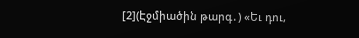[2](Էջմիածին թարգ․) «Եւ դու,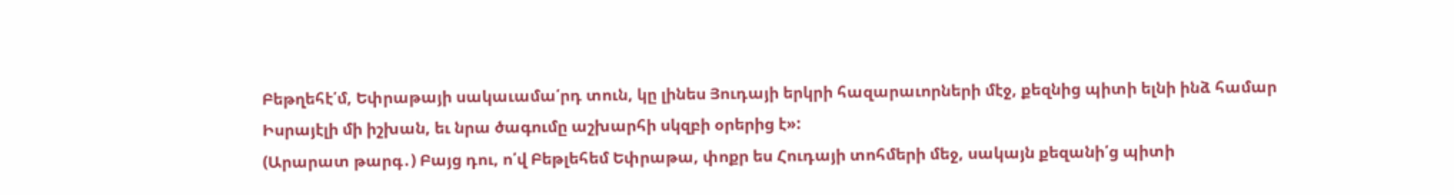Բեթղեհէ՛մ, Եփրաթայի սակաւամա՛րդ տուն, կը լինես Յուդայի երկրի հազարաւորների մէջ, քեզնից պիտի ելնի ինձ համար Իսրայէլի մի իշխան, եւ նրա ծագումը աշխարհի սկզբի օրերից է»:
(Արարատ թարգ․) Բայց դու, ո՛վ Բեթլեհեմ Եփրաթա, փոքր ես Հուդայի տոհմերի մեջ, սակայն քեզանի՛ց պիտի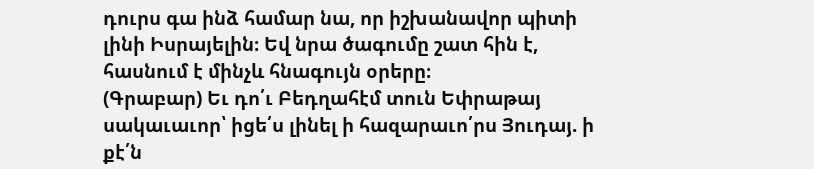դուրս գա ինձ համար նա, որ իշխանավոր պիտի լինի Իսրայելին։ Եվ նրա ծագումը շատ հին է, հասնում է մինչև հնագույն օրերը։
(Գրաբար) Եւ դո՛ւ Բեդղահէմ տուն Եփրաթայ սակաւաւոր՝ իցե՛ս լինել ի հազարաւո՛րս Յուդայ. ի քէ՛ն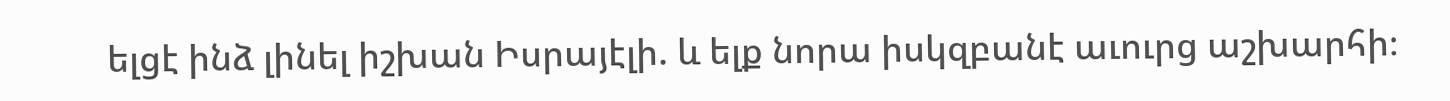ելցէ ինձ լինել իշխան Իսրայէլի. և ելք նորա իսկզբանէ աւուրց աշխարհի։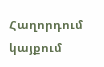Հաղորդում կայքում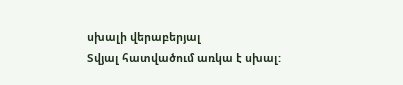սխալի վերաբերյալ
Տվյալ հատվածում առկա է սխալ: